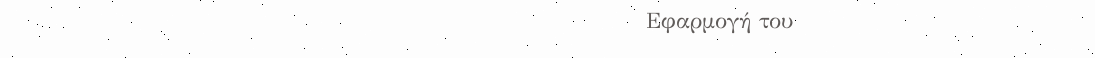Εφαρμογή του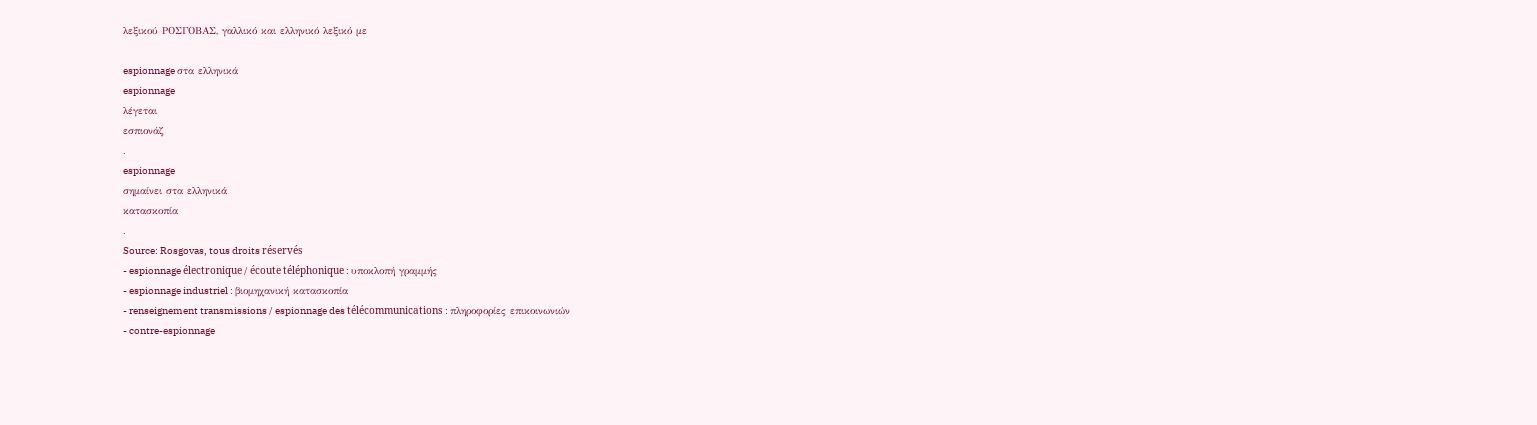λεξικού ΡΟΣΓΟΒΑΣ, γαλλικό και ελληνικό λεξικό με

espionnage στα ελληνικά
espionnage
λέγεται
εσπιονάζ
.
espionnage
σημαίνει στα ελληνικά
κατασκοπία
.
Source: Rosgovas, tous droits réservés
- espionnage électronique / écoute téléphonique : υποκλοπή γραμμής
- espionnage industriel : βιομηχανική κατασκοπία
- renseignement transmissions / espionnage des télécommunications : πληροφορίες επικοινωνιών
- contre-espionnage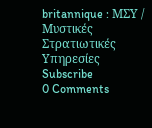britannique : ΜΣΥ / Μυστικές Στρατιωτικές Υπηρεσίες
Subscribe
0 Comments